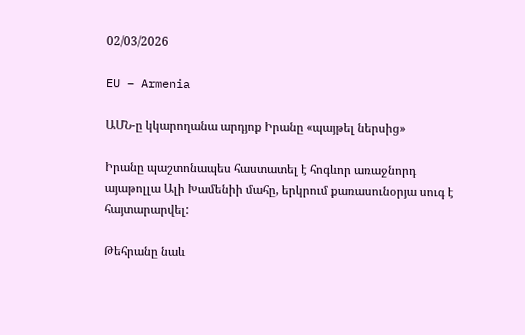02/03/2026

EU – Armenia

ԱՄՆ-ը կկարողանա արդյոք Իրանը «պայթել ներսից»

Իրանը պաշտոնապես հաստատել է հոգևոր առաջնորդ այաթոլլա Ալի Խամենիի մահը, երկրում քառասունօրյա սուգ է հայտարարվել:

Թեհրանը նաև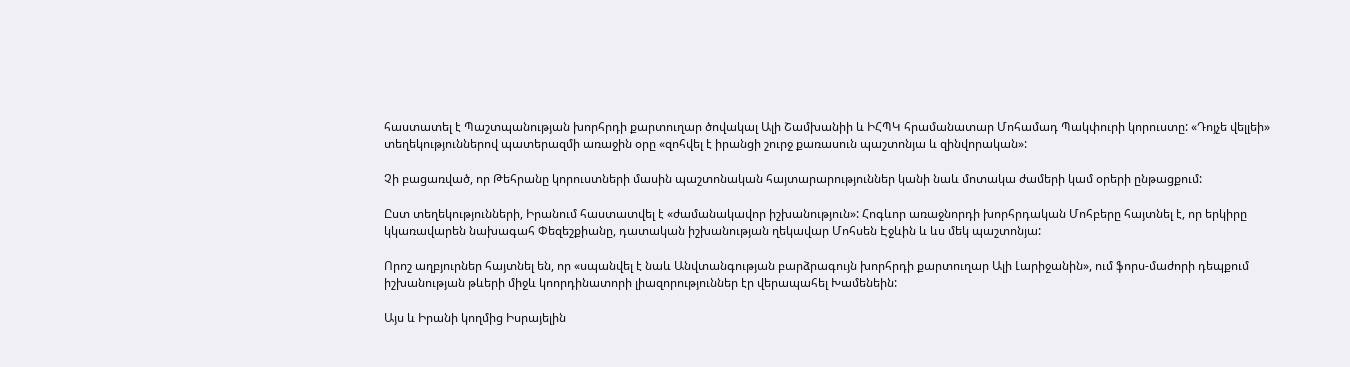հաստատել է Պաշտպանության խորհրդի քարտուղար ծովակալ Ալի Շամխանիի և ԻՀՊԿ հրամանատար Մոհամադ Պակփուրի կորուստը: «Դոյչե վելլեի» տեղեկություններով պատերազմի առաջին օրը «զոհվել է իրանցի շուրջ քառասուն պաշտոնյա և զինվորական»:

Չի բացառված, որ Թեհրանը կորուստների մասին պաշտոնական հայտարարություններ կանի նաև մոտակա ժամերի կամ օրերի ընթացքում:

Ըստ տեղեկությունների, Իրանում հաստատվել է «ժամանակավոր իշխանություն»: Հոգևոր առաջնորդի խորհրդական Մոհբերը հայտնել է, որ երկիրը կկառավարեն նախագահ Փեզեշքիանը, դատական իշխանության ղեկավար Մոհսեն Էջևին և ևս մեկ պաշտոնյա:

Որոշ աղբյուրներ հայտնել են, որ «սպանվել է նաև Անվտանգության բարձրագույն խորհրդի քարտուղար Ալի Լարիջանին», ում ֆորս-մաժորի դեպքում իշխանության թևերի միջև կոորդինատորի լիազորություններ էր վերապահել Խամենեին:

Այս և Իրանի կողմից Իսրայելին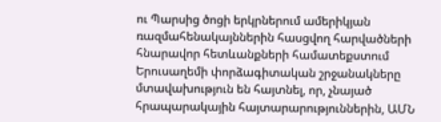ու Պարսից ծոցի երկրներում ամերիկյան ռազմահենակայններին հասցվող հարվածների հնարավոր հետևանքների համատեքստում Երուսաղեմի փորձագիտական շրջանակները մտավախություն են հայտնել, որ, չնայած հրապարակային հայտարարություններին, ԱՄՆ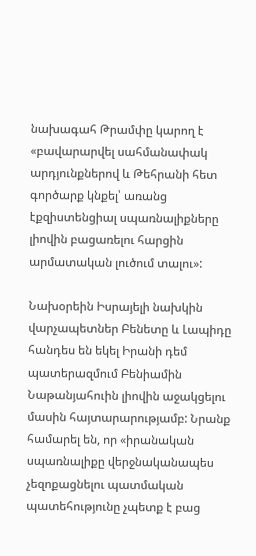նախագահ Թրամփը կարող է «բավարարվել սահմանափակ արդյունքներով և Թեհրանի հետ գործարք կնքել՝ առանց էքզիստենցիալ սպառնալիքները լիովին բացառելու հարցին արմատական լուծում տալու»:

Նախօրեին Իսրայելի նախկին վարչապետներ Բենետը և Լապիդը հանդես են եկել Իրանի դեմ պատերազմում Բենիամին Նաթանյահուին լիովին աջակցելու մասին հայտարարությամբ: Նրանք համարել են, որ «իրանական սպառնալիքը վերջնականապես չեզոքացնելու պատմական պատեհությունը չպետք է բաց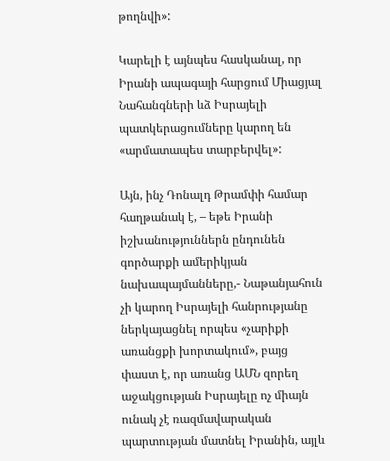թողնվի»:

Կարելի է այնպես հասկանալ, որ Իրանի ապագայի հարցում Միացյալ Նահանգների ևձ Իսրայելի պատկերացումները կարող են «արմատապես տարբերվել»:

Այն, ինչ Դոնալդ Թրամփի համար հաղթանակ է, – եթե Իրանի իշխանություններն ընդունեն գործարքի ամերիկյան նախապայմանները,- Նաթանյահուն չի կարող Իսրայելի հանրությանը ներկայացնել որպես «չարիքի առանցքի խորտակում», բայց փաստ է, որ առանց ԱՄՆ զորեղ աջակցության Իսրայելը ոչ միայն ունակ չէ ռազմավարական պարտության մատնել Իրանին, այլև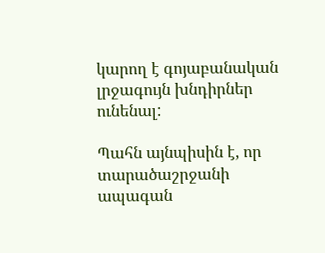կարող է գոյաբանական լրջագույն խնդիրներ ունենալ:

Պահն այնպիսին է, որ տարածաշրջանի ապագան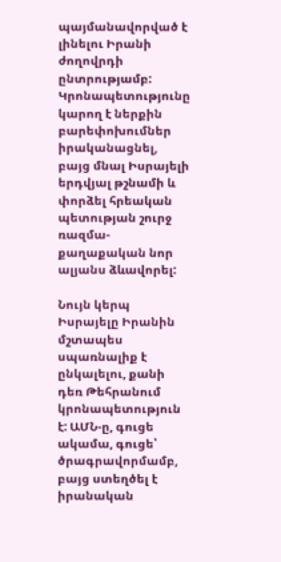պայմանավորված է լինելու Իրանի ժողովրդի ընտրությամբ: Կրոնապետությունը կարող է ներքին բարեփոխումներ իրականացնել, բայց մնալ Իսրայելի երդվյալ թշնամի և փորձել հրեական պետության շուրջ ռազմա-քաղաքական նոր ալյանս ձևավորել:

Նույն կերպ Իսրայելը Իրանին մշտապես սպառնալիք է ընկալելու, քանի դեռ Թեհրանում կրոնապետություն է: ԱՄՆ-ը, գուցե ակամա, գուցե՝ ծրագրավորմամբ, բայց ստեղծել է իրանական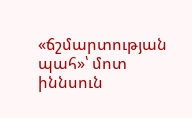«ճշմարտության պահ»՝ մոտ իննսուն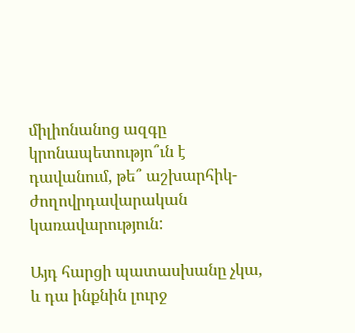միլիոնանոց ազգը կրոնապետությո՞ւն է դավանում, թե՞ աշխարհիկ-ժողովրդավարական կառավարություն:

Այդ հարցի պատասխանը չկա, և դա ինքնին լուրջ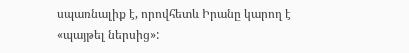սպառնալիք է, որովհետև Իրանը կարող է «պայթել ներսից»: